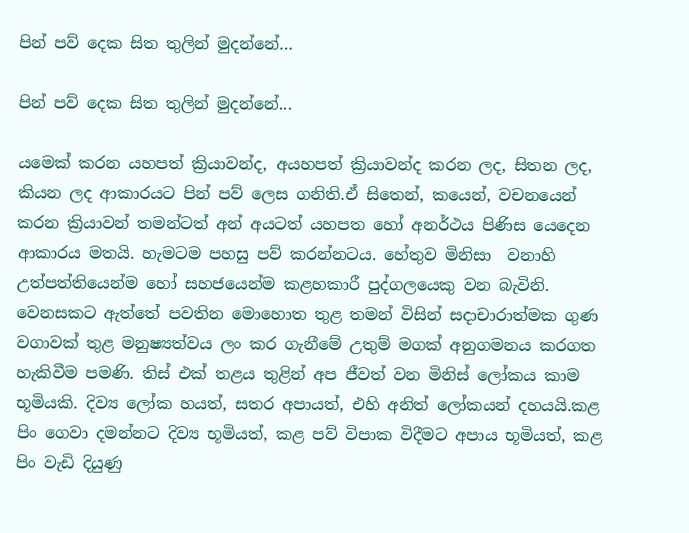පින් පව් දෙක සිත තුලින් මුදන්නේ…

පින් පව් දෙක සිත තුලින් මුදන්නේ...

යමෙක් කරන යහපත් ක්‍රියාවන්ද, අයහපත් ක්‍රියාවන්ද කරන ලද, සිතන ලද, කියන ලද ආකාරයට පින් පව් ලෙස ගනිති.ඒ සිතෙන්, කයෙන්, වචනයෙන් කරන ක්‍රියාවන් තමන්ටත් අන් අයටත් යහපත හෝ අනර්ථය පිණිස යෙදෙන ආකාරය මතයි. හැමටම පහසු පව් කරන්නටය. හේතුව මිනිසා  වනාහි උත්පත්තියෙන්ම හෝ සහජයෙන්ම කළහකාරී පුද්ගලයෙකු වන බැවිනි. වෙනසකට ඇත්තේ පවතින මොහොත තුළ තමන් විසින් සදාචාරාත්මක ගුණ වගාවක් තුළ මනුෂ්‍යත්වය ලං කර ගැනීමේ උතුම් මගක් අනුගමනය කරගත හැකිවීම පමණි. තිස් එක් තළය තුළින් අප ජීවත් වන මිනිස් ලෝකය කාම භූමියකි. දිව්‍ය ලෝක හයත්, සතර අපායත්, එහි අනිත් ලෝකයන් දහයයි.කළ පිං ගෙවා දමන්නට දිව්‍ය භූමියත්, කළ පව් විපාක විදීමට අපාය භූමියත්, කළ පිං වැඩි දියුණු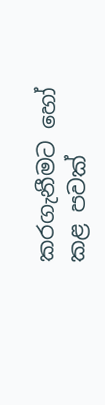කරගැනීමට හෝ කළ පවක්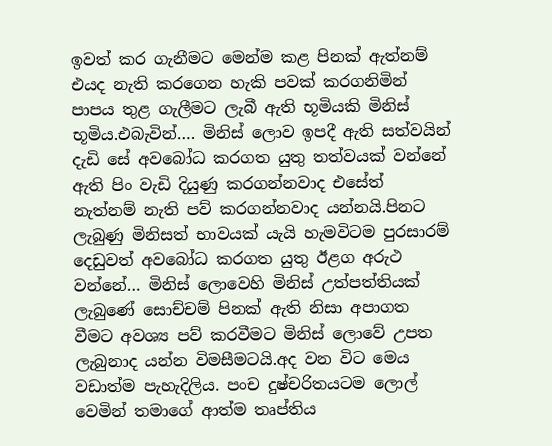ඉවත් කර ගැනීමට මෙන්ම කළ පිනක් ඇත්නම් එයද නැති කරගෙන හැකි පවක් කරගනිමින් පාපය තුළ ගැලීමට ලැබී ඇති භූමියකි මිනිස් භූමිය.එබැවින්…. මිනිස් ලොව ඉපදී ඇති සත්වයින් දැඩි සේ අවබෝධ කරගත යුතු තත්වයක් වන්නේ ඇති පිං වැඩි දියුණු කරගන්නවාද එසේත් නැත්නම් නැති පව් කරගන්නවාද යන්නයි.පිනට ලැබුණු මිනිසත් භාවයක් යැයි හැමවිටම පුරසාරම් දෙඩුවත් අවබෝධ කරගත යුතු ඊළග අරුථ වන්නේ… මිනිස් ලොවෙහි මිනිස් උත්පත්තියක් ලැබුණේ සොච්චම් පිනක් ඇති නිසා අපාගත වීමට අවශ්‍ය පව් කරවීමට මිනිස් ලොවේ උපත ලැබුනාද යන්න විමසීමටයි.අද වන විට මෙය වඩාත්ම පැහැදිලිය. පංච දුෂ්චරිතයටම ලොල් වෙමින් තමාගේ ආත්ම තෘප්තිය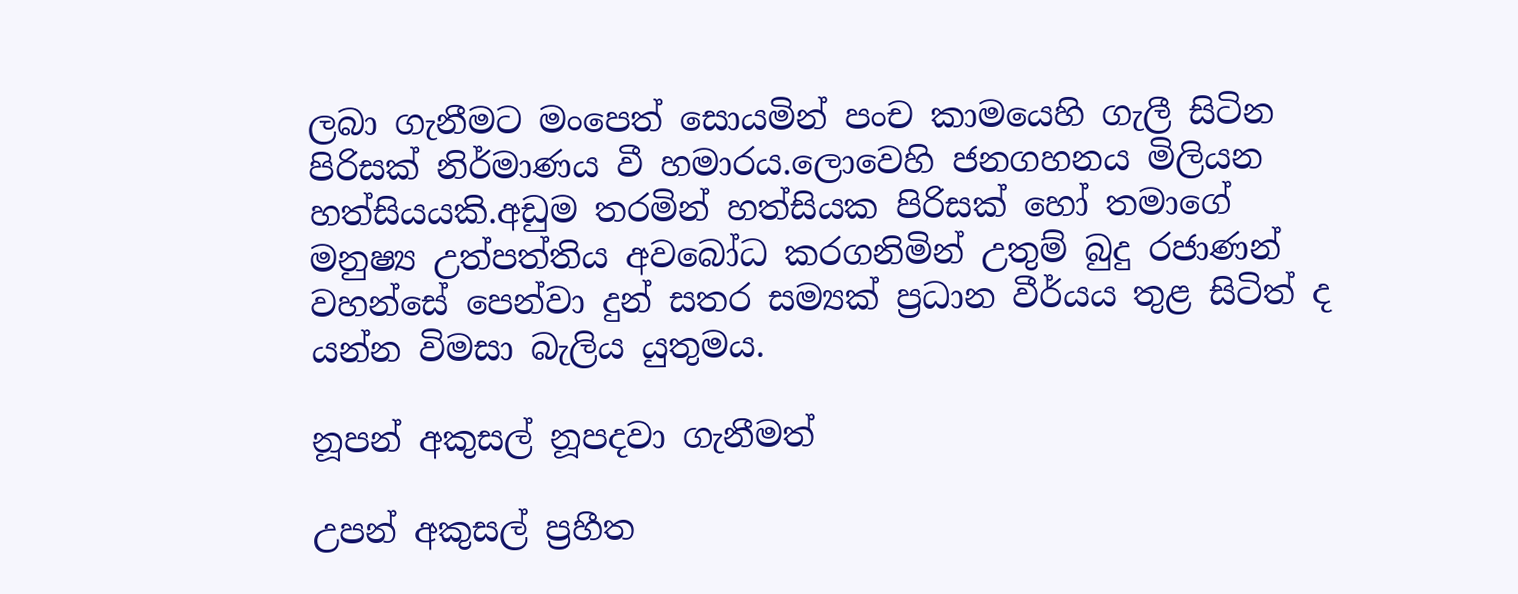ලබා ගැනීමට මංපෙත් සොයමින් පංච කාමයෙහි ගැලී සිටින පිරිසක් නිර්මාණය වී හමාරය.ලොවෙහි ජනගහනය මිලියන හත්සියයකි.අඩුම තරමින් හත්සියක පිරිසක් හෝ තමාගේ මනුෂ්‍ය උත්පත්තිය අවබෝධ කරගනිමින් උතුම් බුදු රජාණන් වහන්සේ පෙන්වා දුන් සතර සම්‍යක් ප්‍රධාන වීර්යය තුළ සිටිත් ද යන්න විමසා බැලිය යුතුමය.

නූපන් අකුසල් නූපදවා ගැනීමත්

උපන් අකුසල් ප්‍රහීත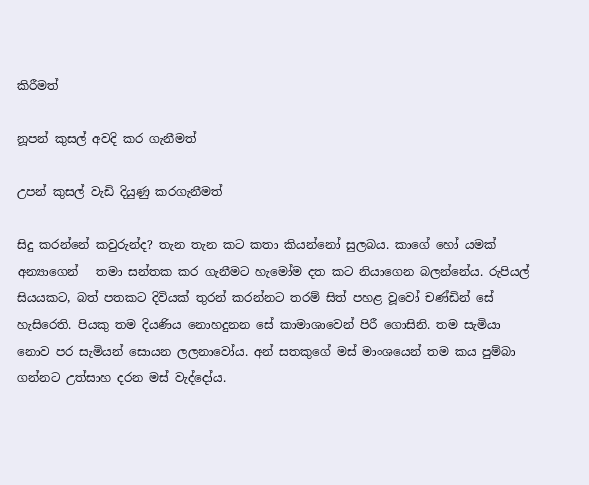කිරීමත්

නූපන් කුසල් අවදි කර ගැනීමත්

උපන් කුසල් වැඩි දියුණු කරගැනීමත්

සිදු කරන්නේ කවුරුන්ද? තැන තැන කට කතා කියන්නෝ සුලබය. කාගේ හෝ යමක් අන්‍යාගෙන්   තමා සන්‍තක කර ගැනීමට හැමෝම දත කට නියාගෙන බලන්නේය. රුපියල් සියයකට, බත් පතකට දිවියක් තුරන් කරන්නට තරම් සිත් පහළ වූවෝ චණ්ඩින් සේ හැසිරෙති. පියකු තම දියණිය නොහදුනන සේ කාමාශාවෙන් පිරී ගොසිනි. තම සැමියා නොව පර සැමියන් සොයන ලලනාවෝය. අන් සතකුගේ මස් මාංශයෙන් තම කය පුම්බා ගන්නට උත්සාහ දරන මස් වැද්දෝය.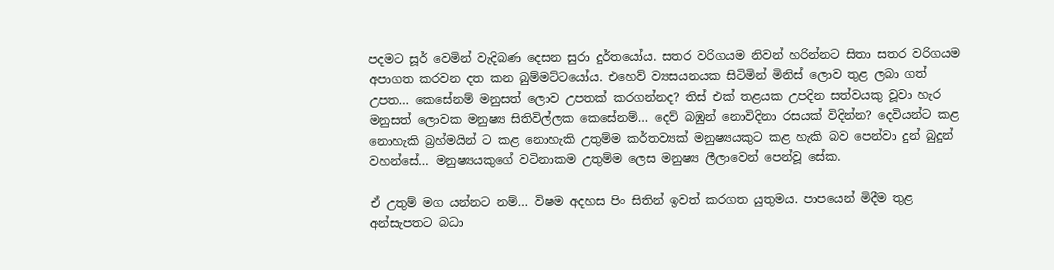පදමට සූර් වෙමින් වැදිබණ දෙසන සුරා දුර්තයෝය. සතර වරිගයම නිවන් හරින්නට සිතා සතර වරිගයම අපාගත කරවන දත කන බුම්මට්ටයෝය. එහෙව් ව්‍යසයනයක සිටිමින් මිනිස් ලොව තුළ ලබා ගත් උපත… කෙසේනම් මනුසත් ලොව උපතක් කරගන්නද? තිස් එක් තළයක උපදින සත්වයකු වූවා හැර මනුසත් ලොවක මනුෂ්‍ය සිතිවිල්ලක කෙසේනම්… දෙව් බඹුන් නොවිදිනා රසයක් විදින්න? දෙවියන්ට කළ නොහැකි බ්‍රහ්මයින්‍ ට කළ නොහැකි උතුම්ම කර්තව්‍යක් මනුෂ්‍යයකුට කළ හැකි බව පෙන්වා දුන් බුදුන් වහන්සේ… මනුෂ්‍යයකුගේ වටිනාකම උතුම්ම ලෙස මනුෂ්‍ය ලීලාවෙන් පෙන්වූ සේක.

ඒ උතුම් මග යන්නට නම්… විෂම අදහස පිං සිතින් ඉවත් කරගත යුතුමය. පාපයෙන් මිදීම තුළ අන්සැපතට බධා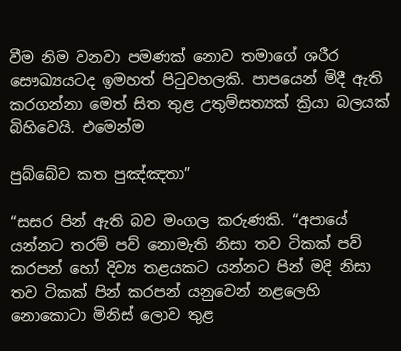වීම නිම වනවා පමණක් නොව තමාගේ ශරීර සෞඛ්‍යයටද ඉමහත් පිටුවහලකි. පාපයෙන් මිදී ඇති කරගන්නා මෙත් සිත තුළ උතුම්සත්‍යක් ක්‍රියා බලයක් බිහිවෙයි. එමෙන්ම

පුබ්බේව කත පුඤ්ඤතා”

“සසර පින් ඇති බව මංගල කරුණකි. “අපායේ යන්නට තරම් පව් නොමැති නිසා තව ටිකක් පව් කරපන් හෝ දිව්‍ය තළයකට යන්නට පින් මදි නිසා තව ටිකක් පින් කරපන් යනුවෙන් නළලෙහි නොකොටා මිනිස් ලොව තුළ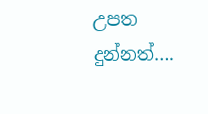උපත දුන්නත්….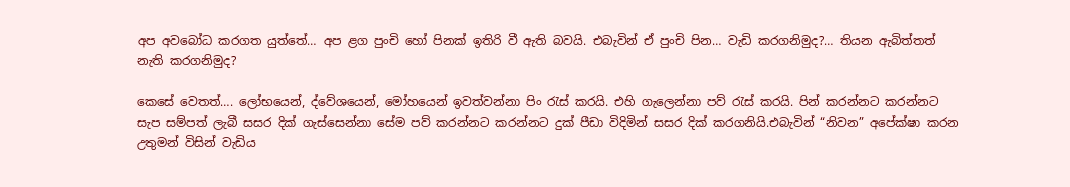අප අවබෝධ කරගත යුත්තේ… අප ළග පුංචි හෝ පිනක් ඉතිරි වී ඇති බවයි. එබැවින් ඒ පුංචි පින… වැඩි කරගනිමුද?… තියන ඇබිත්තත් නැති කරගනිමුද?

කෙසේ වෙතත්…. ලෝභයෙන්, ද්වේශයෙන්, මෝහයෙන් ඉවත්වන්නා පිං රැස් කරයි. එහි ගැලෙන්නා පව් රැස් කරයි. පින් කරන්නට කරන්නට සැප සම්පත් ලැබී සසර දික් ගැස්සෙන්නා සේම පව් කරන්නට කරන්නට දුක් පීඩා විදිමින් සසර දික් කරගනියි.එබැවින් “නිවන” අපේක්ෂා කරන උතුමන් විසින් වැඩිය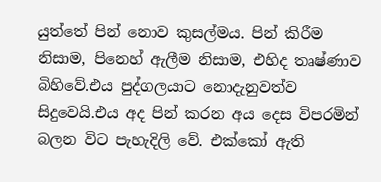යුත්තේ පින් නොව කුසල්මය. පින් කිරීම නිසාම, පිනෙහ් ඇලීම නිසාම, එහිද තෘෂ්ණාව බිහිවේ.එය පුද්ගලයාට නොදැනුවත්ව සිදුවෙයි.එය අද පින් කරන අය දෙස විපරමින් බලන විට පැහැදිලි වේ. එක්කෝ ඇති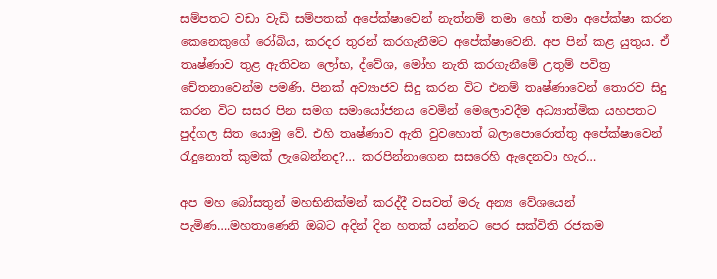සම්පතට වඩා වැඩි සම්පතක් අපේක්ෂාවෙන් නැත්නම් තමා හෝ තමා අපේක්ෂා කරන කෙනෙකුගේ රෝබිය, කරදර තුරන් කරගැනීමට අපේක්ෂාවෙනි. අප පින් කළ යුතුය. ඒ තෘෂ්ණාව තුළ ඇතිවන ලෝභ, ද්වේශ, මෝහ නැති කරගැනීමේ උතුම් පවිත්‍ර චේතනාවෙන්ම පමණි. පිනක් අව්‍යාජව සිදු කරන විට එනම් තෘෂ්ණාවෙන් තොරව සිදු කරන විට සසර පින සමග සමායෝජනය වෙමින් මෙලොවදීම අධ්‍යාත්මික යහපතට පුද්ගල සිත යොමු වේ. එහි තෘෂ්ණාව ඇති වුවහොත් බලාපොරොත්තු අපේක්ෂාවෙන් රැදුනොත් කුමක් ලැබෙන්නද?… කරපින්නාගෙන සසරෙහි ඇදෙනවා හැර…

අප මහ බෝසතුන් මහභිනික්මන් කරද්දී වසවත් මරු අන්‍ය වේශයෙන් පැමිණ….මහතාණෙනි ඔබට අදින් දින හතක් යන්නට පෙර සක්විති රජකම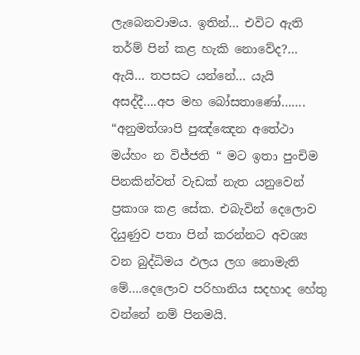ලැබෙනවාමය. ඉතින්… එවිට ඇති තර්ම් පින් කළ හැකි නොවේද?… ඇයි… තපසට යන්නේ… යැයි අසද්දී….අප මහ බෝසතාණෝ……. “අනුමත්ශාපි පුඤ්ඤෙන අතේථා මය්හං න විජ්ජති “ මට ඉතා පුංචිම පිනකින්වත් වැඩක් නැත යනුවෙන් ප්‍රකාශ කළ සේක. එබැවින් දෙලොව දියුණුව පතා පින් කරන්නට අවශ්‍ය වන බුද්ධිමය ඵලය ලග නොමැති මේ….දෙලොව පරිහානිය සදහාද හේතු වන්නේ නම් පිනමයි.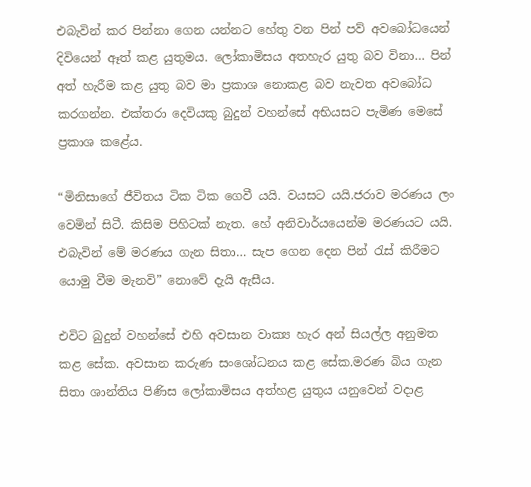එබැවින් කර පින්නා ගෙන යන්නට හේතු වන පින් පව් අවබෝධයෙන් දිවියෙන් ඈත් කළ යුතුමය. ලෝකාමිසය අතහැර යුතු බව විනා… පින් අත් හැරීම කළ යුතු බව මා ප්‍රකාශ නොකළ බව නැවත අවබෝධ කරගන්න. එක්තරා දෙවියකු බුදුන් වහන්සේ අභියසට පැමිණ මෙසේ ප්‍රකාශ කළේය.

“මිනිසාගේ ජීවිතය ටික ටික ගෙවී යයි. වයසට යයි.ජරාව මරණය ලං වෙමින් සිටී. කිසිම පිහිටක් නැත. හේ අනිවාර්යයෙන්ම මරණයට යයි. එබැවින් මේ මරණය ගැන සිතා… සැප ගෙන දෙන පින් රැස් කිරීමට යොමු වීම මැනවි” නොවේ දැයි ඇසීය.

එවිට බුදුන් වහන්සේ එහි අවසාන වාක්‍ය හැර අන් සියල්ල අනුමත කළ සේක. අවසාන කරුණ සංශෝධනය කළ සේක.මරණ බිය ගැන සිතා ශාන්තිය පිණිස ලෝකාමිසය අත්හළ යුතුය යනුවෙන් වදාළ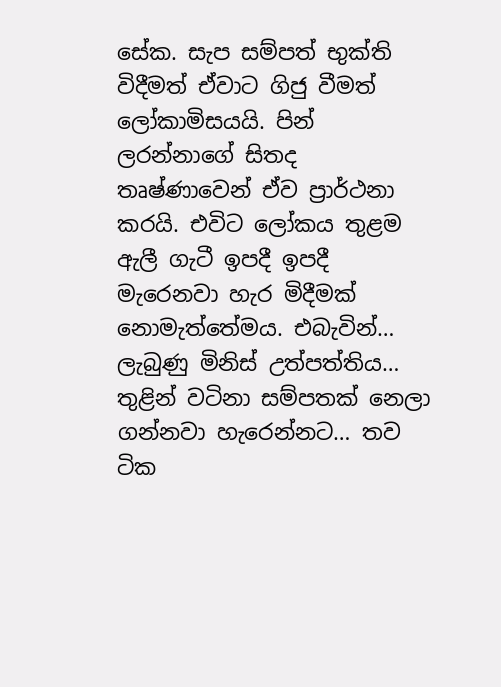සේක. සැප සම්පත් භුක්ති විදීමත් ඒවාට ගිජු වීමත් ලෝකාමිසයයි. පින් ලරන්නාගේ සිතද  තෘෂ්ණාවෙන් ඒව ප්‍රාර්ථනා කරයි. එවිට ලෝකය තුළම ඇලී ගැටී ඉපදී ඉපදී මැරෙනවා හැර මිදීමක් නොමැත්තේමය. එබැවින්… ලැබුණු මිනිස් උත්පත්තිය… තුළින් වටිනා සම්පතක් නෙලා ගන්නවා හැරෙන්නට… තව ටික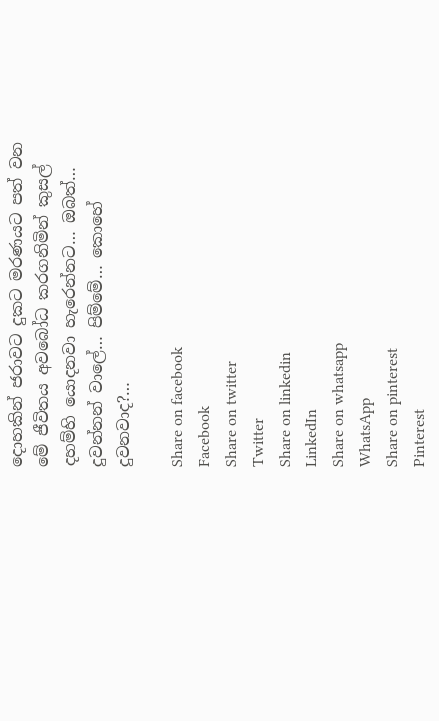දොහකින් ජරාවට දුකට මරණයට පත් වන මේ ජීවිතය අවබෝධ කරගනිමින් කුසල් දහම්හි යොදනවා හැරෙන්නට… ඔබත්… දුවන්නන් වාලේ… පිම්මේ… කොහේ දුවනවාද?…

Share on facebook
Facebook
Share on twitter
Twitter
Share on linkedin
LinkedIn
Share on whatsapp
WhatsApp
Share on pinterest
Pinterest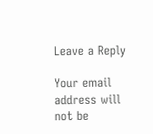Leave a Reply

Your email address will not be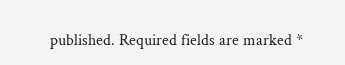published. Required fields are marked *